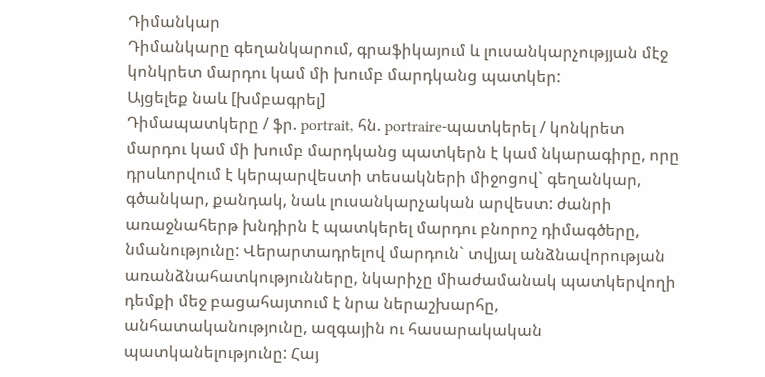Դիմանկար
Դիմանկարը գեղանկարում, գրաֆիկայում և լուսանկարչությյան մէջ կոնկրետ մարդու կամ մի խումբ մարդկանց պատկեր:
Այցելեք նաև [խմբագրել]
Դիմապատկերը / ֆր. portrait, հն. portraire-պատկերել / կոնկրետ մարդու կամ մի խումբ մարդկանց պատկերն է կամ նկարագիրը, որը դրսևորվում է կերպարվեստի տեսակների միջոցով` գեղանկար, գծանկար, քանդակ, նաև լուսանկարչական արվեստ: ժանրի առաջնահերթ խնդիրն է պատկերել մարդու բնորոշ դիմագծերը, նմանությունը: Վերարտադրելով մարդուն` տվյալ անձնավորության առանձնահատկությունները, նկարիչը միաժամանակ պատկերվողի դեմքի մեջ բացահայտում է նրա ներաշխարհը, անհատականությունը, ազգային ու հասարակական պատկանելությունը: Հայ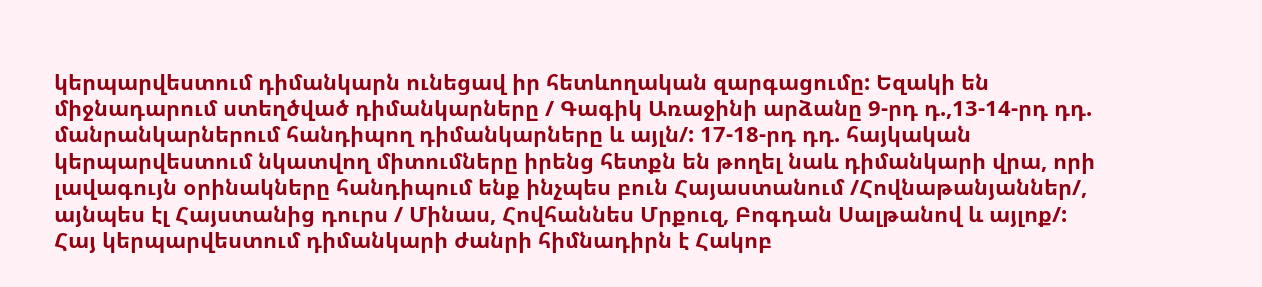կերպարվեստում դիմանկարն ունեցավ իր հետևողական զարգացումը: Եզակի են միջնադարում ստեղծված դիմանկարները / Գագիկ Առաջինի արձանը 9-րդ դ.,13-14-րդ դդ. մանրանկարներում հանդիպող դիմանկարները և այլն/: 17-18-րդ դդ. հայկական կերպարվեստում նկատվող միտումները իրենց հետքն են թողել նաև դիմանկարի վրա, որի լավագույն օրինակները հանդիպում ենք ինչպես բուն Հայաստանում /Հովնաթանյաններ/, այնպես էլ Հայստանից դուրս / Մինաս, Հովհաննես Մրքուզ, Բոգդան Սալթանով և այլոք/: Հայ կերպարվեստում դիմանկարի ժանրի հիմնադիրն է Հակոբ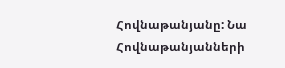Հովնաթանյանը: Նա Հովնաթանյանների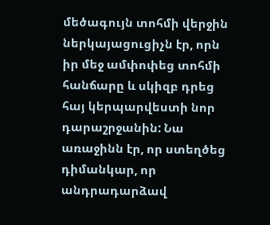մեծագույն տոհմի վերջին ներկայացուցիչն էր, որն իր մեջ ամփոփեց տոհմի հանճարը և սկիզբ դրեց հայ կերպարվեստի նոր դարաշրջանին: Նա առաջինն էր, որ ստեղծեց դիմանկար, որ անդրադարձավ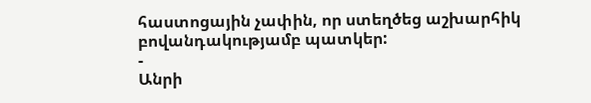հաստոցային չափին, որ ստեղծեց աշխարհիկ բովանդակությամբ պատկեր:
-
Անրի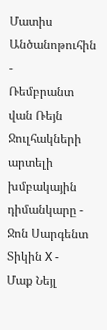Մատիս
Անծանոթուհին -
Ռեմբրանտ վան Ռեյն
Ջուլհակների արտելի խմբակային դիմանկարը -
Ջոն Սարգենտ
Տիկին Χ -
Մաք Նեյլ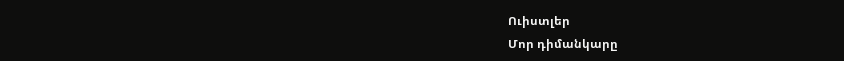Ուիստլեր
Մոր դիմանկարը